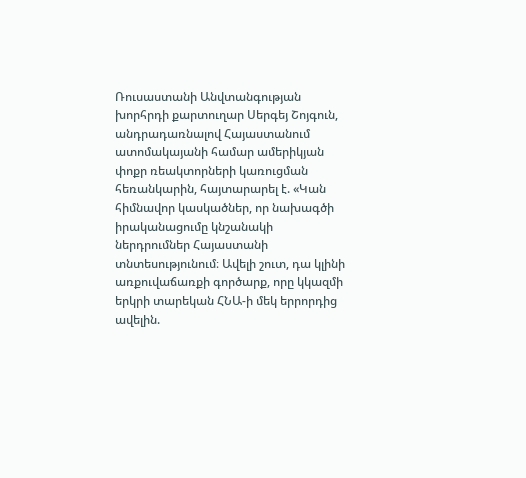Ռուսաստանի Անվտանգության խորհրդի քարտուղար Սերգեյ Շոյգուն, անդրադառնալով Հայաստանում ատոմակայանի համար ամերիկյան փոքր ռեակտորների կառուցման հեռանկարին, հայտարարել է. «Կան հիմնավոր կասկածներ, որ նախագծի իրականացումը կնշանակի ներդրումներ Հայաստանի տնտեսությունում։ Ավելի շուտ, դա կլինի առքուվաճառքի գործարք, որը կկազմի երկրի տարեկան ՀՆԱ-ի մեկ երրորդից ավելին.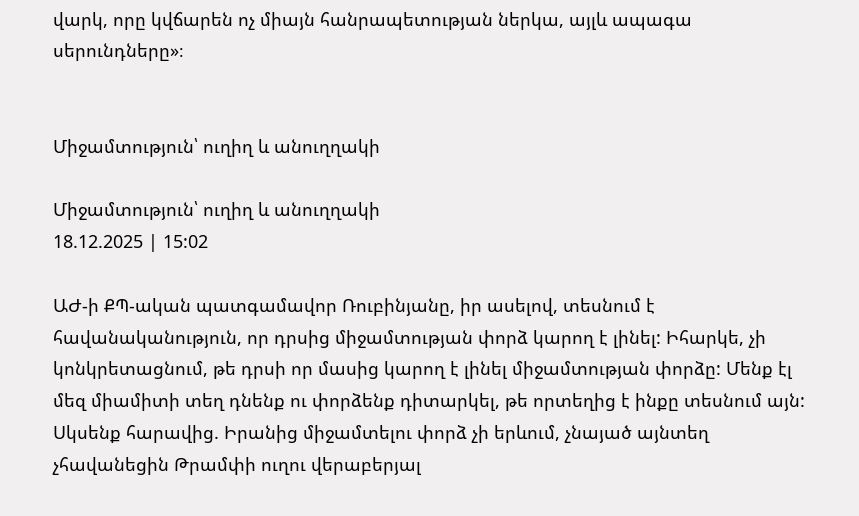վարկ, որը կվճարեն ոչ միայն հանրապետության ներկա, այլև ապագա սերունդները»։


Միջամտություն՝ ուղիղ և անուղղակի

Միջամտություն՝ ուղիղ և անուղղակի
18.12.2025 | 15:02

ԱԺ-ի ՔՊ-ական պատգամավոր Ռուբինյանը, իր ասելով, տեսնում է հավանականություն, որ դրսից միջամտության փորձ կարող է լինել: Իհարկե, չի կոնկրետացնում, թե դրսի որ մասից կարող է լինել միջամտության փորձը: Մենք էլ մեզ միամիտի տեղ դնենք ու փորձենք դիտարկել, թե որտեղից է ինքը տեսնում այն: Սկսենք հարավից. Իրանից միջամտելու փորձ չի երևում, չնայած այնտեղ չհավանեցին Թրամփի ուղու վերաբերյալ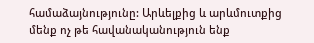համաձայնությունը: Արևելքից և արևմուտքից մենք ոչ թե հավանականություն ենք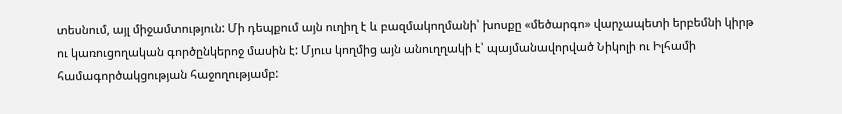տեսնում, այլ միջամտություն: Մի դեպքում այն ուղիղ է և բազմակողմանի՝ խոսքը «մեծարգո» վարչապետի երբեմնի կիրթ ու կառուցողական գործընկերոջ մասին է: Մյուս կողմից այն անուղղակի է՝ պայմանավորված Նիկոլի ու Իլհամի համագործակցության հաջողությամբ: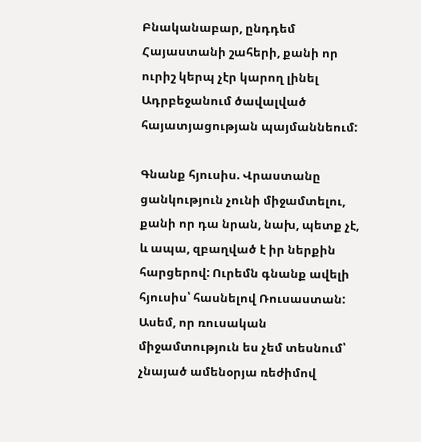Բնականաբար, ընդդեմ Հայաստանի շահերի, քանի որ ուրիշ կերպ չէր կարող լինել Ադրբեջանում ծավալված հայատյացության պայմաննեում:

Գնանք հյուսիս. Վրաստանը ցանկություն չունի միջամտելու, քանի որ դա նրան, նախ, պետք չէ, և ապա, զբաղված է իր ներքին հարցերով: Ուրեմն գնանք ավելի հյուսիս՝ հասնելով Ռուսաստան: Ասեմ, որ ռուսական միջամտություն ես չեմ տեսնում՝ չնայած ամենօրյա ռեժիմով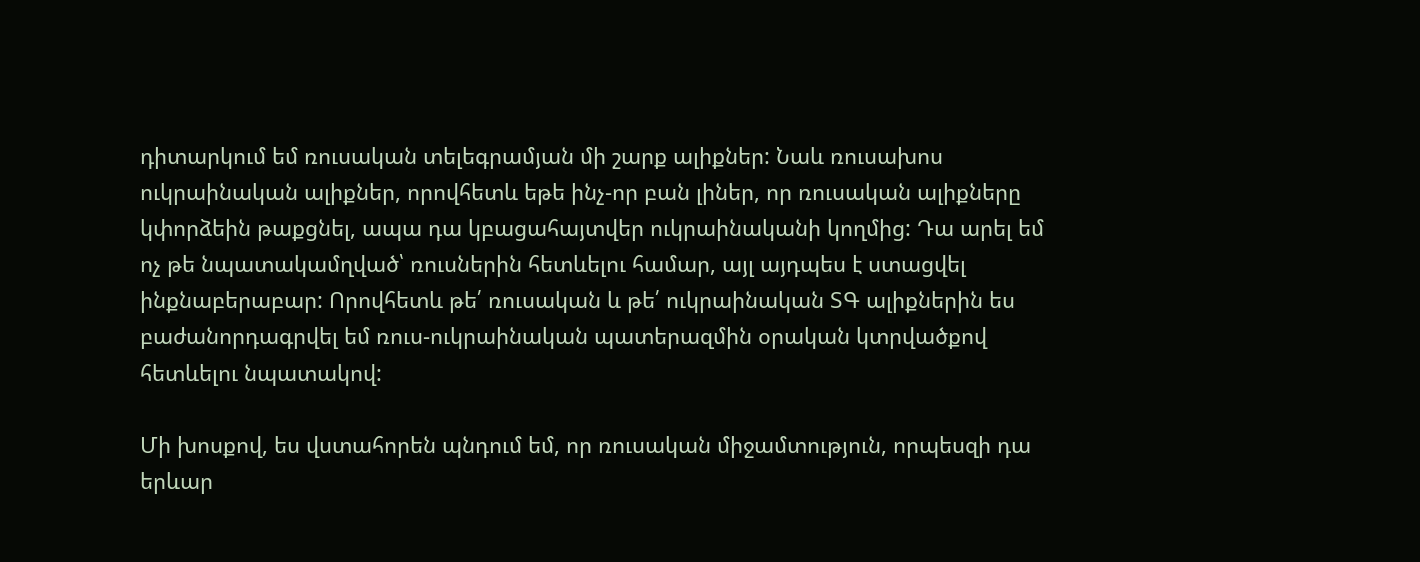դիտարկում եմ ռուսական տելեգրամյան մի շարք ալիքներ: Նաև ռուսախոս ուկրաինական ալիքներ, որովհետև եթե ինչ-որ բան լիներ, որ ռուսական ալիքները կփորձեին թաքցնել, ապա դա կբացահայտվեր ուկրաինականի կողմից: Դա արել եմ ոչ թե նպատակամղված՝ ռուսներին հետևելու համար, այլ այդպես է ստացվել ինքնաբերաբար: Որովհետև թե՛ ռուսական և թե՛ ուկրաինական ՏԳ ալիքներին ես բաժանորդագրվել եմ ռուս-ուկրաինական պատերազմին օրական կտրվածքով հետևելու նպատակով:

Մի խոսքով, ես վստահորեն պնդում եմ, որ ռուսական միջամտություն, որպեսզի դա երևար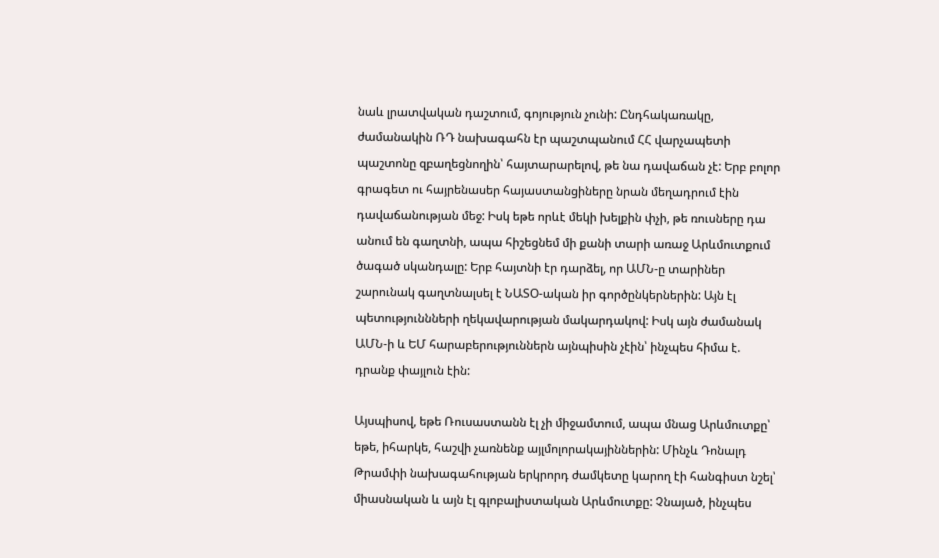նաև լրատվական դաշտում, գոյություն չունի: Ընդհակառակը, ժամանակին ՌԴ նախագահն էր պաշտպանում ՀՀ վարչապետի պաշտոնը զբաղեցնողին՝ հայտարարելով, թե նա դավաճան չէ: Երբ բոլոր գրագետ ու հայրենասեր հայաստանցիները նրան մեղադրում էին դավաճանության մեջ: Իսկ եթե որևէ մեկի խելքին փչի, թե ռուսները դա անում են գաղտնի, ապա հիշեցնեմ մի քանի տարի առաջ Արևմուտքում ծագած սկանդալը: Երբ հայտնի էր դարձել, որ ԱՄՆ-ը տարիներ շարունակ գաղտնալսել է ՆԱՏՕ-ական իր գործընկերներին: Այն էլ պետություննների ղեկավարության մակարդակով: Իսկ այն ժամանակ ԱՄՆ-ի և ԵՄ հարաբերություններն այնպիսին չէին՝ ինչպես հիմա է. դրանք փայլուն էին:

Այսպիսով, եթե Ռուսաստանն էլ չի միջամտում, ապա մնաց Արևմուտքը՝ եթե, իհարկե, հաշվի չառնենք այլմոլորակայիններին: Մինչև Դոնալդ Թրամփի նախագահության երկրորդ ժամկետը կարող էի հանգիստ նշել՝ միասնական և այն էլ գլոբալիստական Արևմուտքը: Չնայած, ինչպես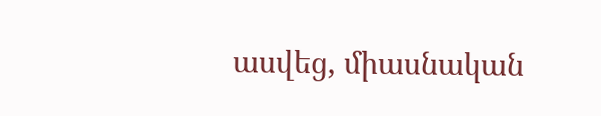ասվեց, միասնական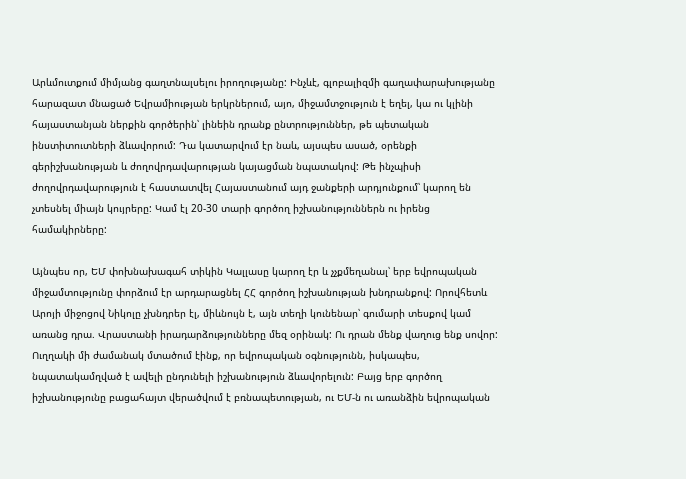Արևմուտքում միմյանց գաղտնալսելու իրողությանը: Ինչևէ, գլոբալիզմի գաղափարախությանը հարազատ մնացած Եվրամիության երկրներում, այո, միջամտջություն է եղել, կա ու կլինի հայաստանյան ներքին գործերին՝ լինեին դրանք ընտրություններ, թե պետական ինստիտուտների ձևավորում: Դա կատարվում էր նաև, այսպես ասած, օրենքի գերիշխանության և ժողովրդավարության կայացման նպատակով: Թե ինչպիսի ժողովրդավարություն է հաստատվել Հայաստանում այդ ջանքերի արդյունքում՝ կարող են չտեսնել միայն կույրերը: Կամ էլ 20-30 տարի գործող իշխանություններն ու իրենց համակիրները:

Այնպես որ, ԵՄ փոխնախագահ տիկին Կալլասը կարող էր և չչքմեղանալ՝ երբ եվրոպական միջամտությունը փորձում էր արդարացնել ՀՀ գործող իշխանության խնդրանքով: Որովհետև Արոյի միջոցով Նիկոլը չխնդրեր էլ, միևնույն է, այն տեղի կունենար՝ գումարի տեսքով կամ առանց դրա. Վրաստանի իրադարձությունները մեզ օրինակ: Ու դրան մենք վաղուց ենք սովոր: Ուղղակի մի ժամանակ մտածում էինք, որ եվրոպական օգնությունն, իսկապես, նպատակամղված է ավելի ընդունելի իշխանություն ձևավորելուն: Բայց երբ գործող իշխանությունը բացահայտ վերածվում է բռնապետության, ու ԵՄ-ն ու առանձին եվրոպական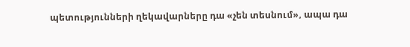պետությունների ղեկավարները դա «չեն տեսնում», ապա դա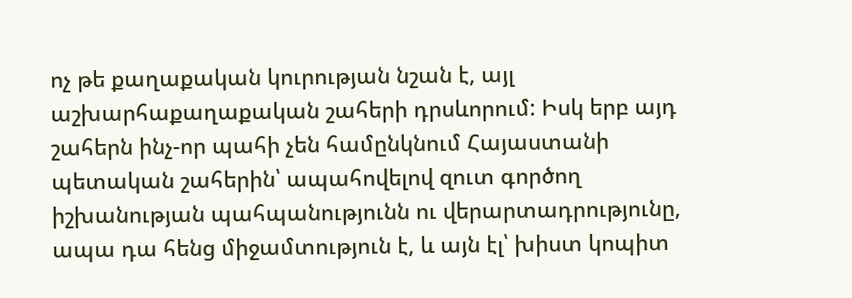ոչ թե քաղաքական կուրության նշան է, այլ աշխարհաքաղաքական շահերի դրսևորում: Իսկ երբ այդ շահերն ինչ-որ պահի չեն համընկնում Հայաստանի պետական շահերին՝ ապահովելով զուտ գործող իշխանության պահպանությունն ու վերարտադրությունը, ապա դա հենց միջամտություն է, և այն էլ՝ խիստ կոպիտ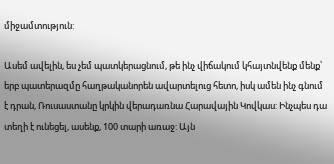միջամտություն:

Ասեմ ավելին, ես չեմ պատկերացնում, թե ինչ վիճակում կհայտնվենք մենք՝ երբ պատերազմը հաղթականորեն ավարտելուց հետո, իսկ ամեն ինչ գնում է դրան, Ռուսաստանը կրկին վերադառնա Հարավային Կովկաս: Ինչպես դա տեղի է ունեցել, ասենք, 100 տարի առաջ: Այն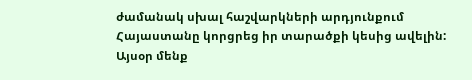ժամանակ սխալ հաշվարկների արդյունքում Հայաստանը կորցրեց իր տարածքի կեսից ավելին: Այսօր մենք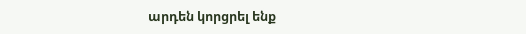արդեն կորցրել ենք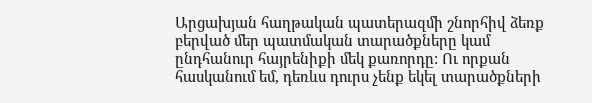Արցախյան հաղթական պատերազմի շնորհիվ ձեռք բերված մեր պատմական տարածքները կամ ընդհանուր հայրենիքի մեկ քառորդը: Ու որքան հասկանում եմ, դեռևս դուրս չենք եկել տարածքների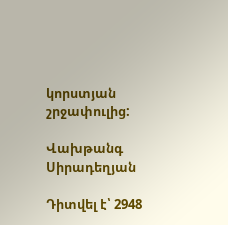կորստյան շրջափուլից:

Վախթանգ Սիրադեղյան

Դիտվել է՝ 2948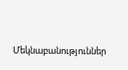Մեկնաբանություններ